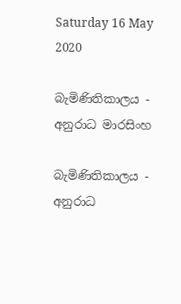Saturday 16 May 2020

බැමිණිතිකාලය - අනුරාධ මාරසිංහ

බැමිණිතිකාලය - අනුරාධ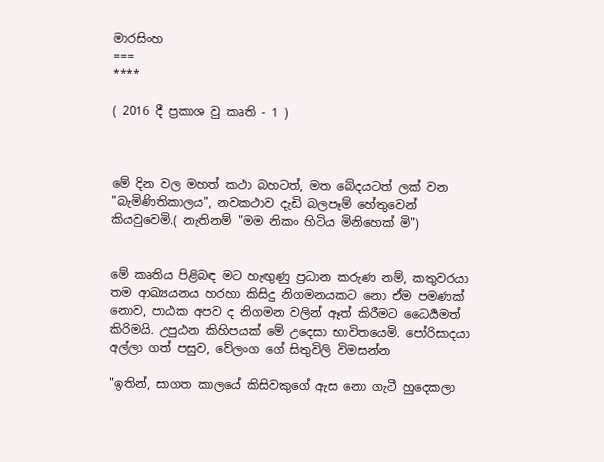මාරසිංහ
===
****

( 2016 දී ප්‍රකාශ වු කෘති - 1 )



මේ දින වල මහත් කථා බහටත්, මත බේදයටත් ලක් වන "බැමිණිතිකාලය", නවකථාව දැඩි බලපෑම් හේතුවෙන් කියවුවෙමි.( නැතිනම් "මම නිකං හිටිය මිනිහෙක් මි")


මේ කෘතිය පිළිබඳ මට හැඟුණු ප්‍රධාන කරුණ නම්, කතුවරයා තම ආඛ්‍යයනය හරහා කිසිදු නිගමනයකට නො ඒම පමණක් නොව, පාඨක අපව ද නිගමන වලින් ඈත් කිරීමට ධෛර්‍යමත් කිරිමයි. උපුඨන කිහිපයක් මේ උදෙසා භාවිතයෙමි. පෝරිසාදයා අල්ලා ගත් පසුව, වේලංග ගේ සිතුවිලි විමසන්න

"ඉතින්, සාගත කාලයේ කිසිවකුගේ ඇස නො ගැටී හුදෙකලා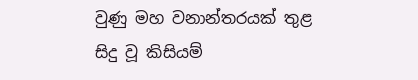වුණු මහ වනාන්තරයක් තුළ සිදු වූ කිසියම්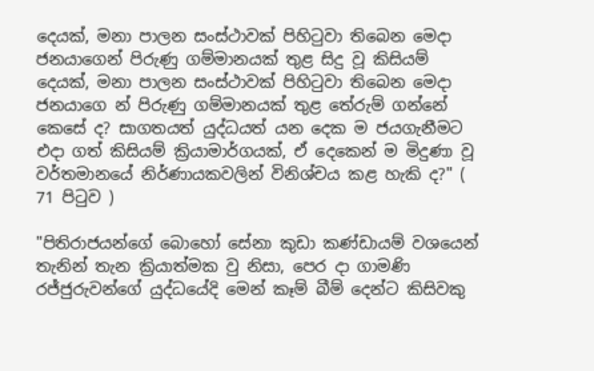දෙයක්, මනා පාලන සංස්ථාවක් පිහිටුවා තිබෙන මෙදා ජනයාගෙන් පිරුණු ගම්මානයක් තුළ සිදු වූ කිසියම් දෙයක්, මනා පාලන සංස්ථාවක් පිහිටුවා තිබෙන මෙදා ජනයාගෙ න් පිරුණු ගම්මානයක් තුළ තේරුම් ගන්නේ කෙසේ ද? සාගතයත් යුද්ධයත් යන දෙක ම ජයගැනීමට එදා ගත් කිසියම් ක්‍රියාමාර්ගයක්, ඒ දෙකෙන් ම මිදුණා වූ වර්තමානයේ නිර්ණායකවලින් විනිශ්චය කළ හැකි ද?" ( 71 පිටුව )

"පිතිරාජයන්ගේ බොහෝ සේනා කුඩා කණ්ඩායම් වශයෙන් තැනින් තැන ක්‍රියාත්මක වු නිසා, පෙර දා ගාමණි රජ්ජුරුවන්ගේ යුද්ධයේදි මෙන් කෑම් බීම් දෙන්ට කිසිවකු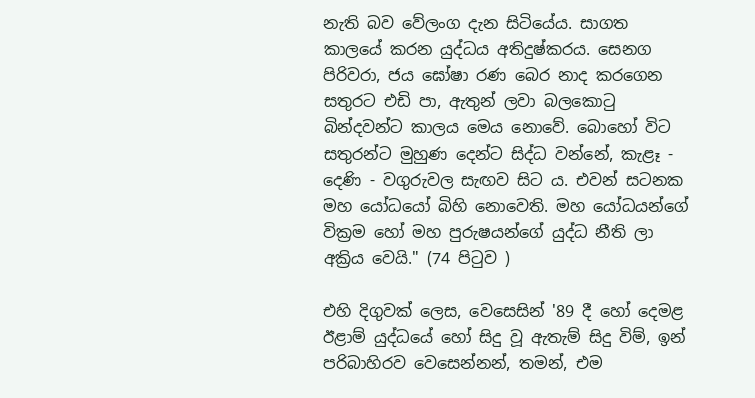නැති බව වේලංග දැන සිටියේය. සාගත කාලයේ කරන යුද්ධය අතිදුෂ්කරය. සෙනග පිරිවරා, ජය ඝෝෂා රණ බෙර නාද කරගෙන සතුරට එඩි පා, ඇතුන් ලවා බලකොටු බින්දවන්ට කාලය මෙය නොවේ. බොහෝ විට සතුරන්ට මුහුණ දෙන්ට සිද්ධ වන්නේ, කැළෑ - දෙණි - වගුරුවල සැඟව සිට ය. එවන් සටනක මහ යෝධයෝ බිහි නොවෙති. මහ යෝධයන්ගේ වික්‍රම හෝ මහ පුරුෂයන්ගේ යුද්ධ නීති ලා අක්‍රිය වෙයි." (74 පිටුව )

එහි දිගුවක් ලෙස, වෙසෙසින් '89 දී හෝ දෙමළ ඊළාම් යුද්ධයේ හෝ සිදු වූ ඇතැම් සිදු විම්, ඉන් පරිබාහිරව වෙසෙන්නන්, තමන්, එම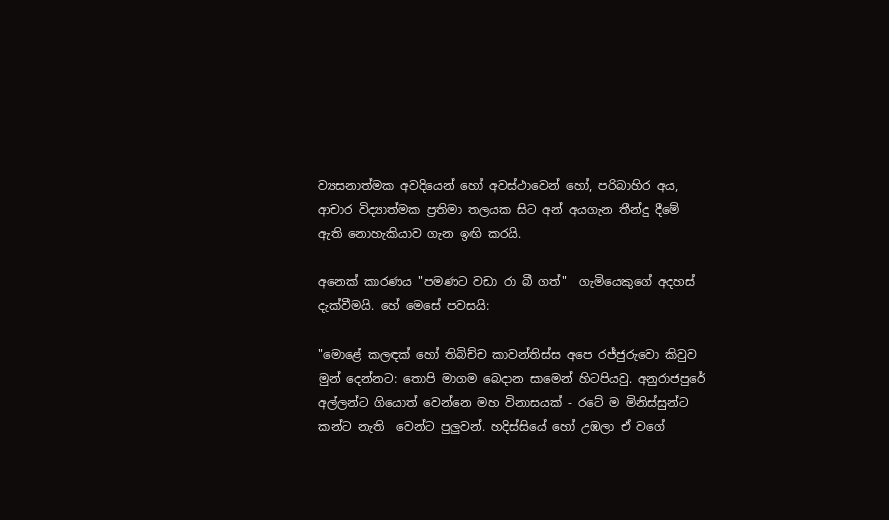ව්‍යසනාත්මක අවදියෙන් හෝ අවස්ථාවෙන් හෝ, පරිබාහිර අය, ආචාර විද්‍යාත්මක ප්‍රතිමා තලයක සිට අන් අයගැන තීන්දු දීමේ ඇති නොහැකියාව ගැන ඉඟි කරයි.

අනෙක් කාරණය "පමණට වඩා රා බී ගත්"  ගැමියෙකුගේ අදහස් දැක්වීමයි. හේ මෙසේ පවසයි:

"මොළේ කලඳක් හෝ තිබිච්ච කාවන්තිස්ස අපෙ රජ්ජුරුවො කිවුව මුන් දෙන්නට: තොපි මාගම බෙදාන සාමෙන් හිටපියවු. අනුරාජපුරේ අල්ලන්ට ගියොත් වෙන්නෙ මහ විනාසයක් - රටේ ම මිනිස්සුන්ට කන්ට නැති  වෙන්ට පුලුවන්. හදිස්සියේ හෝ උඹලා ඒ වගේ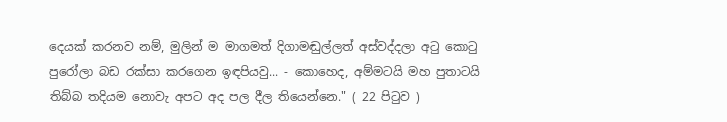දෙයක් කරනව නම්, මුලින් ම මාගමත් දිගාමඬුල්ලත් අස්වද්දලා අටු කොටු පුරෝලා බඩ රක්සා කරගෙන ඉඳපියවු... - කොහෙද, අම්මටයි මහ පුතාටයි තිබ්බ තදියම නොවැ අපට අද පල දීල තියෙන්නෙ." ( 22 පිටුව )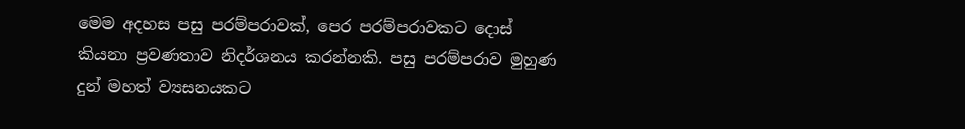මෙම අදහස පසු පරම්පරාවක්, පෙර පරම්පරාවකට දොස් කියනා ප්‍රවණතාව නිදර්ශනය කරන්නකි. පසු පරම්පරාව මුහුණ දුන් මහත් ව්‍යසනයකට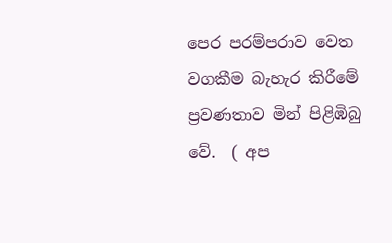පෙර පරම්පරාව වෙත වගකීම බැහැර කිරීමේ ප්‍රවණතාව මින් පිළිඹිබු වේ.  ( අප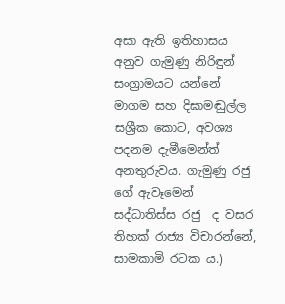අසා ඇති ඉතිහාසය අනුව ගැමුණු නිරිඳුන් සංග්‍රාමයට යන්නේ මාගම සහ දිඝාමඬුල්ල සශ්‍රීක කොට, අවශ්‍ය පදනම දැමීමෙන්ත් අනතුරුවය. ගැමුණු රජු ගේ ඇවෑමෙන් සද්ධාතිස්ස රජු  ද වසර තිහක් රාජ්‍ය විචාරන්නේ, සාමකාමි රටක ය.)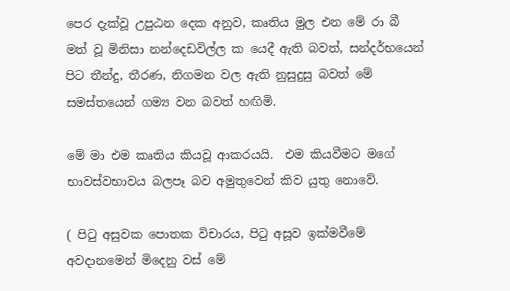පෙර දැක්වූ උපුඨන දෙක අනුව, කෘතිය මුල එන මේ රා බී මත් වූ මිනිසා නන්දෙඩවිල්ල ක යෙදී ඇති බවත්, සන්දර්භයෙන් පිට තීන්දු, තීරණ, නිගමන වල ඇති නුසුදුසු බවත් මේ සමස්තයෙන් ගම්‍ය වන බවත් හඟිමි.

මේ මා එම කෘතිය කියවූ ආකරයයි.  එම කියවීමට මගේ භාවස්වභාවය බලපෑ බව අමුතුවෙන් කිව යුතු නොවේ.

( පිටු අසුවක පොතක විචාරය, පිටු අසූව ඉක්මවීමේ අවදානමෙන් මිදෙනු වස් මේ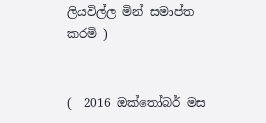ලියවිල්ල මින් සමාප්ත කරමි )


(  2016 ඔක්තෝබර් මස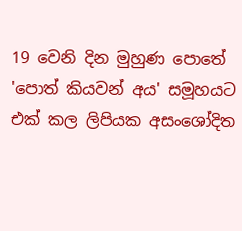19 වෙනි දින මුහුණ පොතේ 'පොත් කියවන් අය' සමූහයට එක් කල ලිපියක අසංශෝදිත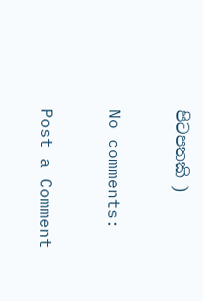පිටපතකි )

No comments:

Post a Comment